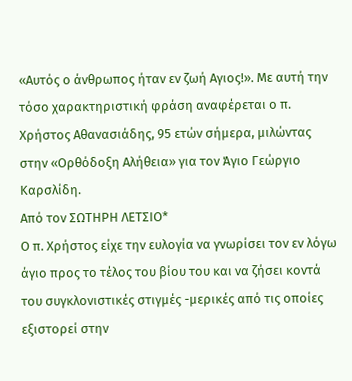«Αυτός ο άνθρωπος ήταν εν ζωή Αγιος!». Με αυτή την τόσο χαρακτηριστική φράση αναφέρεται ο π. Χρήστος Αθανασιάδης, 95 ετών σήμερα, μιλώντας στην «Ορθόδοξη Αλήθεια» για τον Άγιο Γεώργιο Καρσλίδη.
Από τον ΣΩΤΗΡΗ ΛΕΤΣΙΟ*
Ο π. Χρήστος είχε την ευλογία να γνωρίσει τον εν λόγω άγιο προς το τέλος του βίου του και να ζήσει κοντά του συγκλονιστικές στιγμές -μερικές από τις οποίες εξιστορεί στην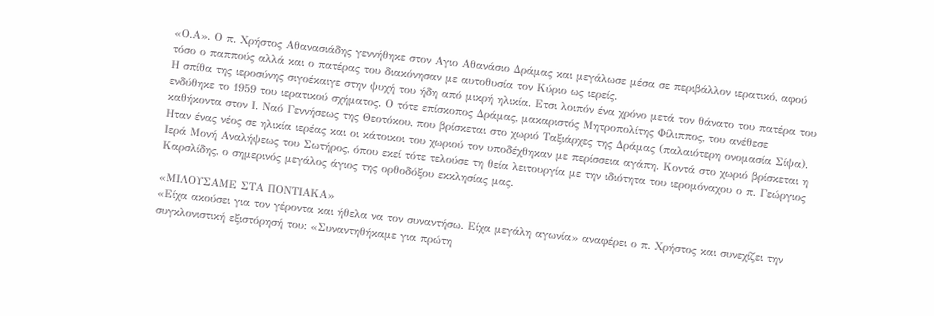«Ο.Α». Ο π. Χρήστος Αθανασιάδης γεννήθηκε στον Αγιο Αθανάσιο Δράμας και μεγάλωσε μέσα σε περιβάλλον ιερατικό, αφού τόσο ο παππούς αλλά και ο πατέρας του διακόνησαν με αυτοθυσία τον Κύριο ως ιερείς.
Η σπίθα της ιεροσύνης σιγοέκαιγε στην ψυχή του ήδη από μικρή ηλικία. Ετσι λοιπόν ένα χρόνο μετά τον θάνατο του πατέρα του ενδύθηκε το 1959 του ιερατικού σχήματος. Ο τότε επίσκοπος Δράμας, μακαριστός Μητροπολίτης Φίλιππος, του ανέθεσε καθήκοντα στον Ι. Ναό Γεννήσεως της Θεοτόκου, που βρίσκεται στο χωριό Ταξιάρχες της Δράμας (παλαιότερη ονομασία Σίψα). Ηταν ένας νέος σε ηλικία ιερέας και οι κάτοικοι του χωριού τον υποδέχθηκαν με περίσσεια αγάπη. Κοντά στο χωριό βρίσκεται η Ιερά Μονή Αναλήψεως του Σωτήρος, όπου εκεί τότε τελούσε τη θεία λειτουργία με την ιδιότητα του ιερομόναχου ο π. Γεώργιος Καρσλίδης, ο σημερινός μεγάλος άγιος της ορθοδόξου εκκλησίας μας.

«ΜΙΛΟΥΣΑΜΕ ΣΤΑ ΠΟΝΤΙΑΚΑ»
«Είχα ακούσει για τον γέροντα και ήθελα να τον συναντήσω. Είχα μεγάλη αγωνία» αναφέρει ο π. Χρήστος και συνεχίζει την συγκλονιστική εξιστόρησή του: «Συναντηθήκαμε για πρώτη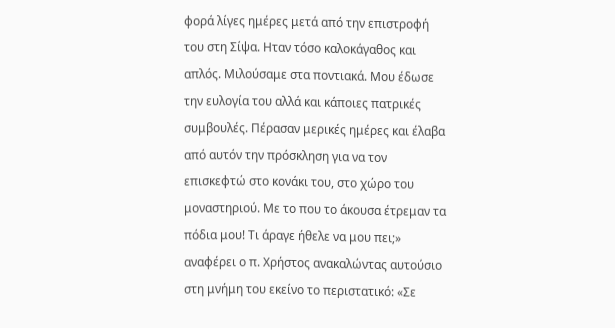φορά λίγες ημέρες μετά από την επιστροφή του στη Σίψα. Ηταν τόσο καλοκάγαθος και απλός. Μιλούσαμε στα ποντιακά. Μου έδωσε την ευλογία του αλλά και κάποιες πατρικές συμβουλές. Πέρασαν μερικές ημέρες και έλαβα από αυτόν την πρόσκληση για να τον επισκεφτώ στο κονάκι του, στο χώρο του μοναστηριού. Με το που το άκουσα έτρεμαν τα πόδια μου! Τι άραγε ήθελε να μου πει;» αναφέρει ο π. Χρήστος ανακαλώντας αυτούσιο στη μνήμη του εκείνο το περιστατικό: «Σε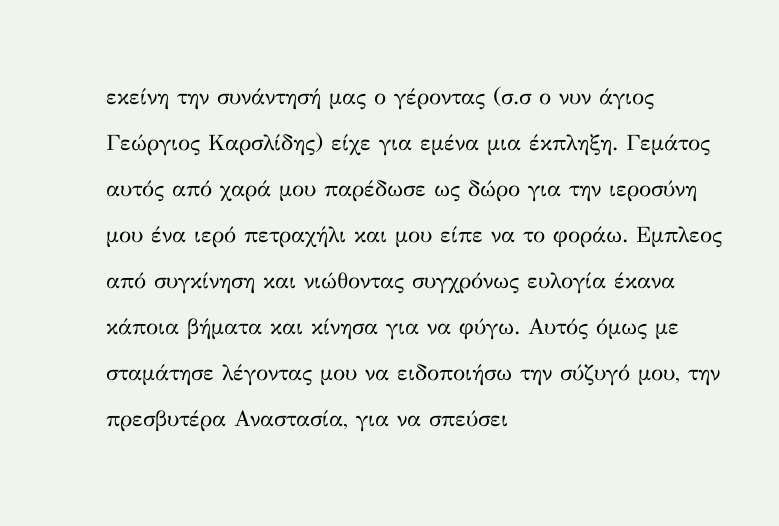εκείνη την συνάντησή μας ο γέροντας (σ.σ ο νυν άγιος Γεώργιος Καρσλίδης) είχε για εμένα μια έκπληξη. Γεμάτος αυτός από χαρά μου παρέδωσε ως δώρο για την ιεροσύνη μου ένα ιερό πετραχήλι και μου είπε να το φοράω. Εμπλεος από συγκίνηση και νιώθοντας συγχρόνως ευλογία έκανα κάποια βήματα και κίνησα για να φύγω. Αυτός όμως με σταμάτησε λέγοντας μου να ειδοποιήσω την σύζυγό μου, την πρεσβυτέρα Αναστασία, για να σπεύσει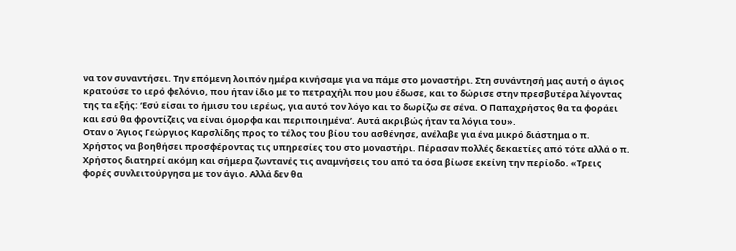να τον συναντήσει. Την επόμενη λοιπόν ημέρα κινήσαμε για να πάμε στο μοναστήρι. Στη συνάντησή μας αυτή ο άγιος κρατούσε το ιερό φελόνιο, που ήταν ίδιο με το πετραχήλι που μου έδωσε, και το δώρισε στην πρεσβυτέρα λέγοντας της τα εξής: ‘Εσύ είσαι το ήμισυ του ιερέως, για αυτό τον λόγο και το δωρίζω σε σένα. Ο Παπαχρήστος θα τα φοράει και εσύ θα φροντίζεις να είναι όμορφα και περιποιημένα’. Αυτά ακριβώς ήταν τα λόγια του».
Οταν ο Άγιος Γεώργιος Καρσλίδης προς το τέλος του βίου του ασθένησε, ανέλαβε για ένα μικρό διάστημα ο π. Χρήστος να βοηθήσει προσφέροντας τις υπηρεσίες του στο μοναστήρι. Πέρασαν πολλές δεκαετίες από τότε αλλά ο π. Χρήστος διατηρεί ακόμη και σήμερα ζωντανές τις αναμνήσεις του από τα όσα βίωσε εκείνη την περίοδο. «Τρεις φορές συνλειτούργησα με τον άγιο. Αλλά δεν θα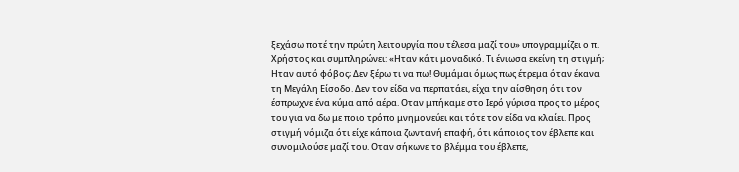ξεχάσω ποτέ την πρώτη λειτουργία που τέλεσα μαζί του» υπογραμμίζει ο π. Χρήστος και συμπληρώνει: «Ηταν κάτι μοναδικό. Τι ένιωσα εκείνη τη στιγμή; Ηταν αυτό φόβος; Δεν ξέρω τι να πω! Θυμάμαι όμως πως έτρεμα όταν έκανα τη Μεγάλη Είσοδο. Δεν τον είδα να περπατάει, είχα την αίσθηση ότι τον έσπρωχνε ένα κύμα από αέρα. Οταν μπήκαμε στο Ιερό γύρισα προς το μέρος του για να δω με ποιο τρόπο μνημονεύει και τότε τον είδα να κλαίει. Προς στιγμή νόμιζα ότι είχε κάποια ζωντανή επαφή, ότι κάποιος τον έβλεπε και συνομιλούσε μαζί του. Οταν σήκωνε το βλέμμα του έβλεπε,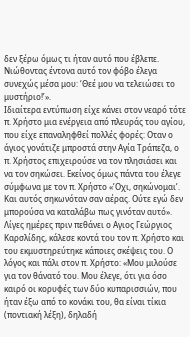δεν ξέρω όμως τι ήταν αυτό που έβλεπε. Νιώθοντας έντονα αυτό τον φόβο έλεγα συνεχώς μέσα μου: ‘Θεέ μου να τελειώσει το μυστήριο!’».
Ιδιαίτερα εντύπωση είχε κάνει στον νεαρό τότε π. Χρήστο μια ενέργεια από πλευράς του αγίου, που είχε επαναληφθεί πολλές φορές: Οταν ο άγιος γονάτιζε μπροστά στην Αγία Τράπεζα, ο π. Χρήστος επιχειρούσε να τον πλησιάσει και να τον σηκώσει. Εκείνος όμως πάντα του έλεγε σύμφωνα με τον π. Χρήστο «’Οχι, σηκώνομαι’. Και αυτός σηκωνόταν σαν αέρας. Ούτε εγώ δεν μπορούσα να καταλάβω πως γινόταν αυτό». Λίγες ημέρες πριν πεθάνει ο Αγιος Γεώργιος Καρσλίδης, κάλεσε κοντά του τον π. Χρήστο και του εκμυστηρεύτηκε κάποιες σκέψεις του. Ο λόγος και πάλι στον π. Χρήστο: «Μου μιλούσε για τον θάνατό του. Μου έλεγε, ότι για όσο καιρό οι κορυφές των δύο κυπαρισσιών, που ήταν έξω από το κονάκι του, θα είναι τίκια (ποντιακή λέξη), δηλαδή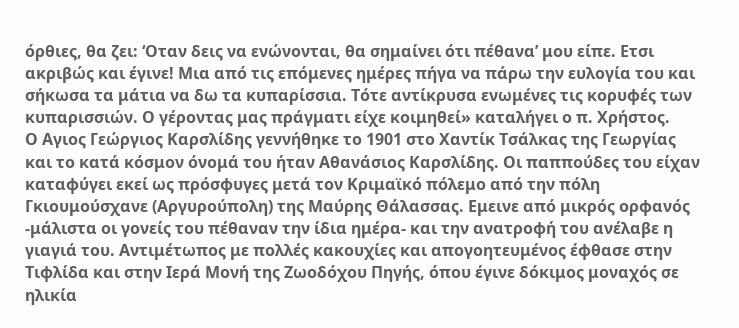όρθιες, θα ζει: ‘Οταν δεις να ενώνονται, θα σημαίνει ότι πέθανα’ μου είπε. Ετσι ακριβώς και έγινε! Μια από τις επόμενες ημέρες πήγα να πάρω την ευλογία του και σήκωσα τα μάτια να δω τα κυπαρίσσια. Τότε αντίκρυσα ενωμένες τις κορυφές των κυπαρισσιών. Ο γέροντας μας πράγματι είχε κοιμηθεί» καταλήγει ο π. Χρήστος.
Ο Αγιος Γεώργιος Καρσλίδης γεννήθηκε το 1901 στο Χαντίκ Τσάλκας της Γεωργίας και το κατά κόσμον όνομά του ήταν Αθανάσιος Καρσλίδης. Οι παππούδες του είχαν καταφύγει εκεί ως πρόσφυγες μετά τον Κριμαϊκό πόλεμο από την πόλη Γκιουμούσχανε (Αργυρούπολη) της Μαύρης Θάλασσας. Εμεινε από μικρός ορφανός -μάλιστα οι γονείς του πέθαναν την ίδια ημέρα- και την ανατροφή του ανέλαβε η γιαγιά του. Αντιμέτωπος με πολλές κακουχίες και απογοητευμένος έφθασε στην Τιφλίδα και στην Ιερά Μονή της Ζωοδόχου Πηγής, όπου έγινε δόκιμος μοναχός σε ηλικία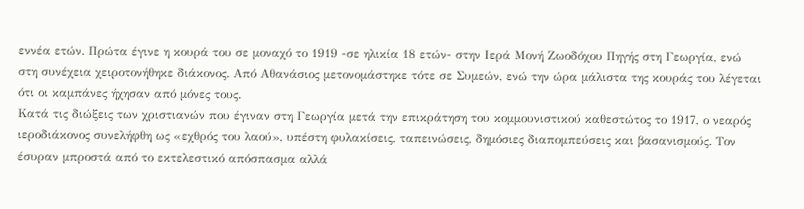εννέα ετών. Πρώτα έγινε η κουρά του σε μοναχό το 1919 -σε ηλικία 18 ετών- στην Ιερά Μονή Ζωοδόχου Πηγής στη Γεωργία, ενώ στη συνέχεια χειροτονήθηκε διάκονος. Από Αθανάσιος μετονομάστηκε τότε σε Συμεών, ενώ την ώρα μάλιστα της κουράς του λέγεται ότι οι καμπάνες ήχησαν από μόνες τους.
Κατά τις διώξεις των χριστιανών που έγιναν στη Γεωργία μετά την επικράτηση του κομμουνιστικού καθεστώτος το 1917, ο νεαρός ιεροδιάκονος συνελήφθη ως «εχθρός του λαού», υπέστη φυλακίσεις, ταπεινώσεις, δημόσιες διαπομπεύσεις και βασανισμούς. Τον έσυραν μπροστά από το εκτελεστικό απόσπασμα αλλά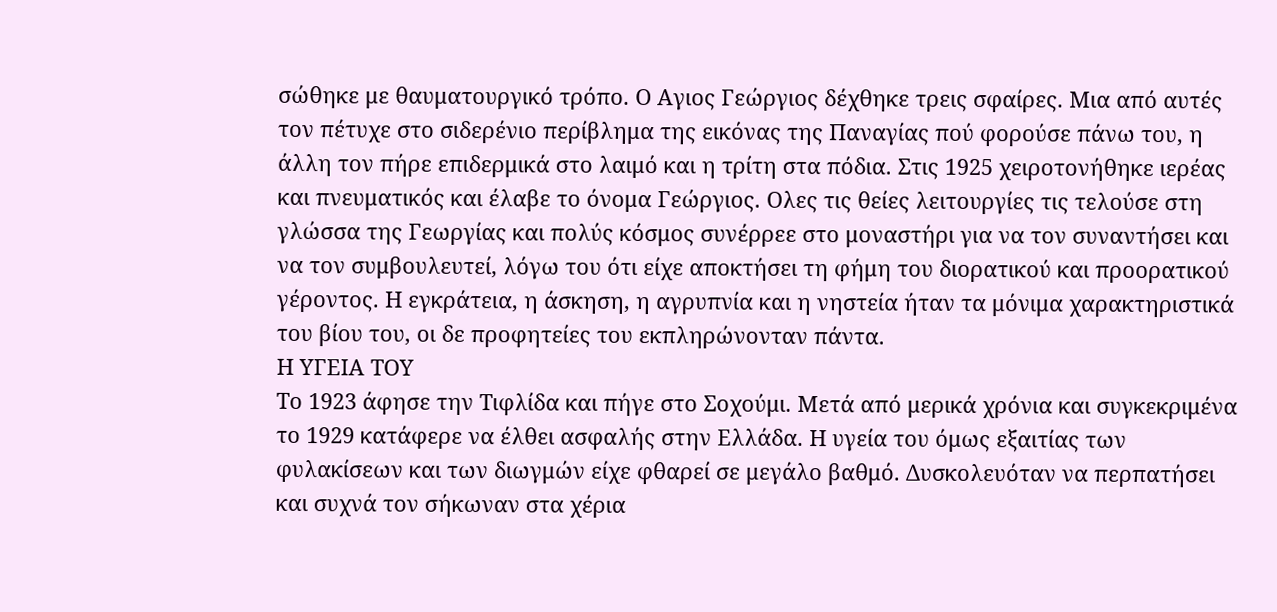σώθηκε με θαυματουργικό τρόπο. Ο Αγιος Γεώργιος δέχθηκε τρεις σφαίρες. Μια από αυτές τον πέτυχε στο σιδερένιο περίβλημα της εικόνας της Παναγίας πού φορούσε πάνω του, η άλλη τον πήρε επιδερμικά στο λαιμό και η τρίτη στα πόδια. Στις 1925 χειροτονήθηκε ιερέας και πνευματικός και έλαβε το όνομα Γεώργιος. Ολες τις θείες λειτουργίες τις τελούσε στη γλώσσα της Γεωργίας και πολύς κόσμος συνέρρεε στο μοναστήρι για να τον συναντήσει και να τον συμβουλευτεί, λόγω του ότι είχε αποκτήσει τη φήμη του διορατικού και προορατικού γέροντος. Η εγκράτεια, η άσκηση, η αγρυπνία και η νηστεία ήταν τα μόνιμα χαρακτηριστικά του βίου του, οι δε προφητείες του εκπληρώνονταν πάντα.
Η ΥΓΕΙΑ ΤΟΥ
Το 1923 άφησε την Τιφλίδα και πήγε στο Σοχούμι. Μετά από μερικά χρόνια και συγκεκριμένα το 1929 κατάφερε να έλθει ασφαλής στην Ελλάδα. Η υγεία του όμως εξαιτίας των φυλακίσεων και των διωγμών είχε φθαρεί σε μεγάλο βαθμό. Δυσκολευόταν να περπατήσει και συχνά τον σήκωναν στα χέρια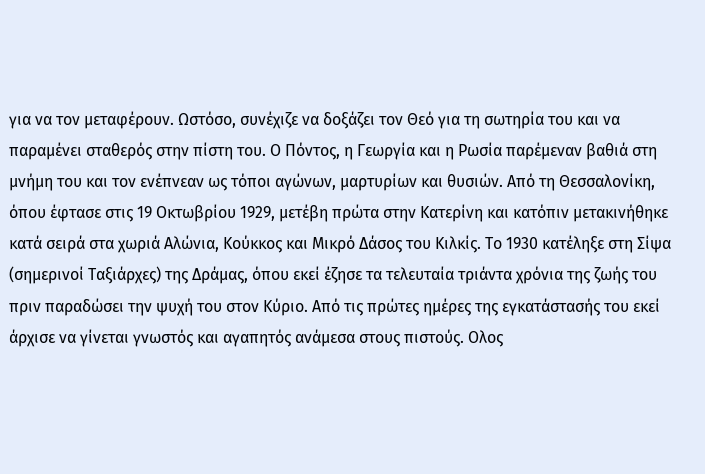για να τον μεταφέρουν. Ωστόσο, συνέχιζε να δοξάζει τον Θεό για τη σωτηρία του και να παραμένει σταθερός στην πίστη του. Ο Πόντος, η Γεωργία και η Ρωσία παρέμεναν βαθιά στη μνήμη του και τον ενέπνεαν ως τόποι αγώνων, μαρτυρίων και θυσιών. Από τη Θεσσαλονίκη, όπου έφτασε στις 19 Οκτωβρίου 1929, μετέβη πρώτα στην Κατερίνη και κατόπιν μετακινήθηκε κατά σειρά στα χωριά Αλώνια, Κούκκος και Μικρό Δάσος του Κιλκίς. Το 1930 κατέληξε στη Σίψα (σημερινοί Ταξιάρχες) της Δράμας, όπου εκεί έζησε τα τελευταία τριάντα χρόνια της ζωής του πριν παραδώσει την ψυχή του στον Κύριο. Από τις πρώτες ημέρες της εγκατάστασής του εκεί άρχισε να γίνεται γνωστός και αγαπητός ανάμεσα στους πιστούς. Ολος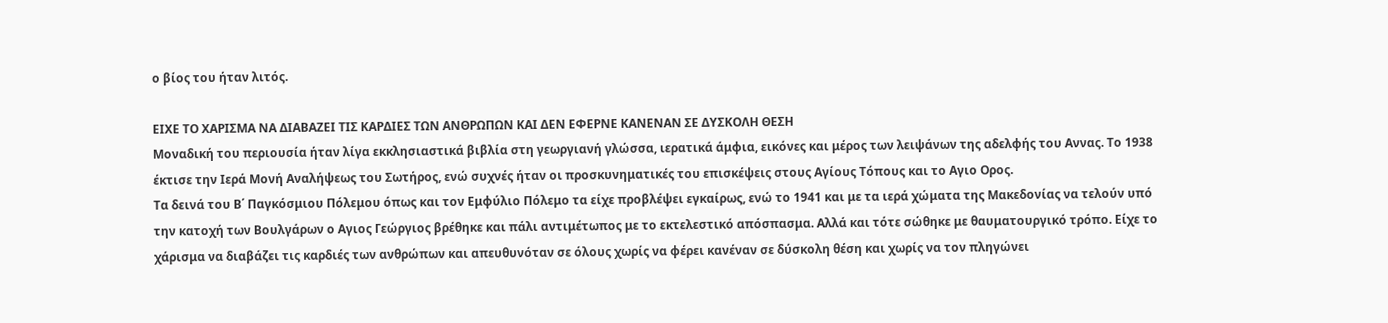ο βίος του ήταν λιτός.

ΕΙΧΕ ΤΟ ΧΑΡΙΣΜΑ ΝΑ ΔΙΑΒΑΖΕΙ ΤΙΣ ΚΑΡΔΙΕΣ ΤΩΝ ΑΝΘΡΩΠΩΝ ΚΑΙ ΔΕΝ ΕΦΕΡΝΕ ΚΑΝΕΝΑΝ ΣΕ ΔΥΣΚΟΛΗ ΘΕΣΗ
Μοναδική του περιουσία ήταν λίγα εκκλησιαστικά βιβλία στη γεωργιανή γλώσσα, ιερατικά άμφια, εικόνες και μέρος των λειψάνων της αδελφής του Αννας. Το 1938 έκτισε την Ιερά Μονή Αναλήψεως του Σωτήρος, ενώ συχνές ήταν οι προσκυνηματικές του επισκέψεις στους Αγίους Τόπους και το Αγιο Ορος.
Τα δεινά του Β΄ Παγκόσμιου Πόλεμου όπως και τον Εμφύλιο Πόλεμο τα είχε προβλέψει εγκαίρως, ενώ το 1941 και με τα ιερά χώματα της Μακεδονίας να τελούν υπό την κατοχή των Βουλγάρων ο Αγιος Γεώργιος βρέθηκε και πάλι αντιμέτωπος με το εκτελεστικό απόσπασμα. Αλλά και τότε σώθηκε με θαυματουργικό τρόπο. Είχε το χάρισμα να διαβάζει τις καρδιές των ανθρώπων και απευθυνόταν σε όλους χωρίς να φέρει κανέναν σε δύσκολη θέση και χωρίς να τον πληγώνει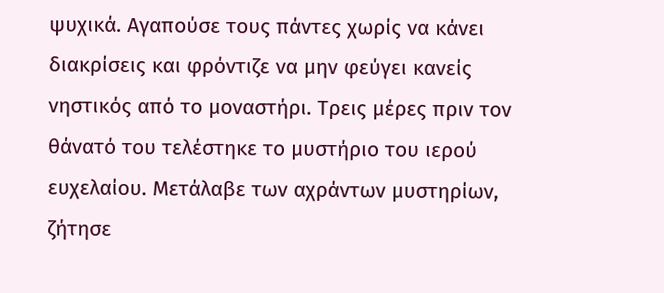ψυχικά. Αγαπούσε τους πάντες χωρίς να κάνει διακρίσεις και φρόντιζε να μην φεύγει κανείς νηστικός από το μοναστήρι. Τρεις μέρες πριν τον θάνατό του τελέστηκε το μυστήριο του ιερού ευχελαίου. Μετάλαβε των αχράντων μυστηρίων, ζήτησε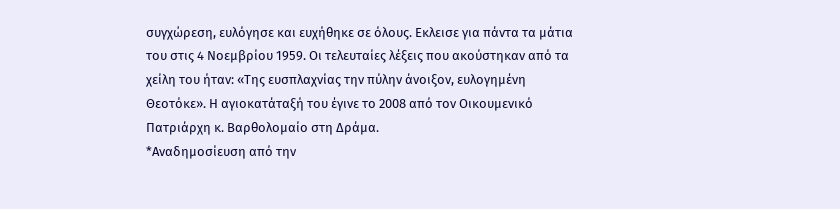συγχώρεση, ευλόγησε και ευχήθηκε σε όλους. Εκλεισε για πάντα τα μάτια του στις 4 Νοεμβρίου 1959. Οι τελευταίες λέξεις που ακούστηκαν από τα χείλη του ήταν: «Της ευσπλαχνίας την πύλην άνοιξον, ευλογημένη Θεοτόκε». Η αγιοκατάταξή του έγινε το 2008 από τον Οικουμενικό Πατριάρχη κ. Βαρθολομαίο στη Δράμα.
*Αναδημοσίευση από την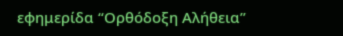εφημερίδα “Ορθόδοξη Αλήθεια”